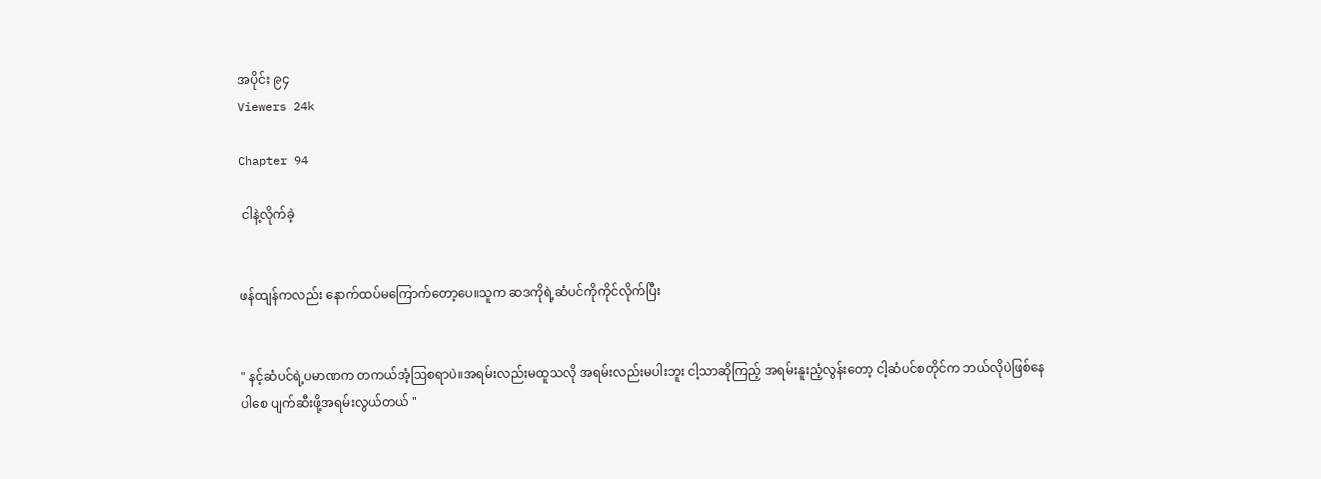အပိုင်း ၉၄
Viewers 24k

Chapter 94

 ငါနဲ့လိုက်ခဲ့


ဖန်ထျန်ကလည်း နောက်ထပ်မကြောက်တော့ပေ။သူက ဆဒကိုရဲ့ဆံပင်ကိုကိုင်လိုက်ပြီး


" နင့်ဆံပင်ရဲ့ပမာဏက တကယ်အံ့ဩစရာပဲ။အရမ်းလည်းမထူသလို အရမ်းလည်းမပါးဘူး ငါ့သာဆိုကြည့် အရမ်းနူးညံ့လွန်းတော့ ငါ့ဆံပင်စတိုင်က ဘယ်လိုပဲဖြစ်နေပါစေ ပျက်ဆီးဖို့အရမ်းလွယ်တယ် "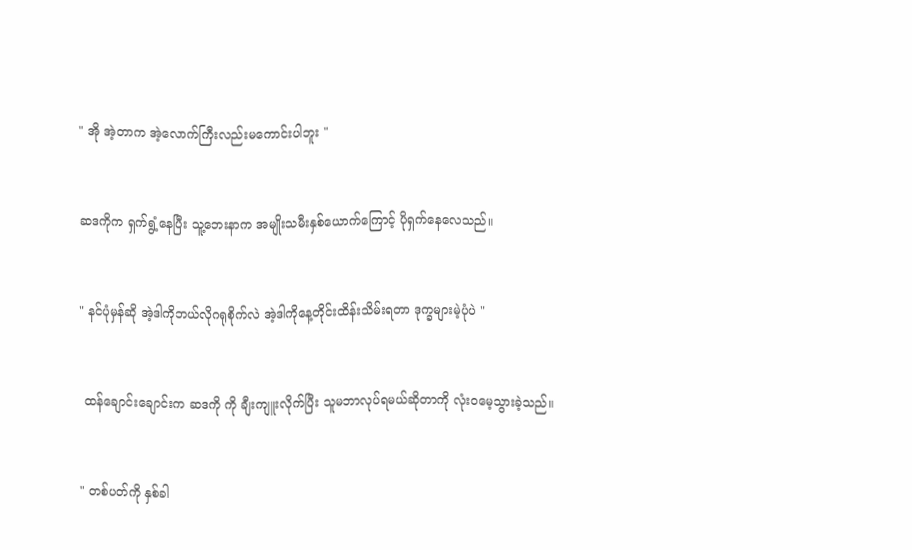" အို အဲ့တာက အဲ့လောက်ကြီးလည်းမကောင်းပါဘူး "


ဆဒကိုက ရှက်ရွံ့နေပြီး သူ့ဘေးနာက အမျိုးသမီးနှစ်ယောက်ကြောင့် ပိုရှက်နေလေသည်။


" နင်ပုံမှန်ဆို အဲ့ဒါကိုဘယ်လိုဂရုစိုက်လဲ အဲ့ဒါကိုနေ့တိုင်းထိန်းသိမ်းရတာ ဒုက္ခများမဲ့ပုံပဲ "


 ထန်ချောင်းချောင်းက ဆဒကို ကို ချီးကျူးလိုက်ပြီး သူမဘာလုပ်ရမယ်ဆိုတာကို လုံးဝမေ့သွားခဲ့သည်။


" တစ်ပတ်ကို နှစ်ခါ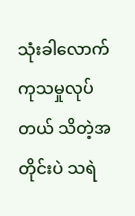သုံးခါလောက် ကုသမှုလုပ်တယ် သိတဲ့အတိုင်းပဲ သရဲ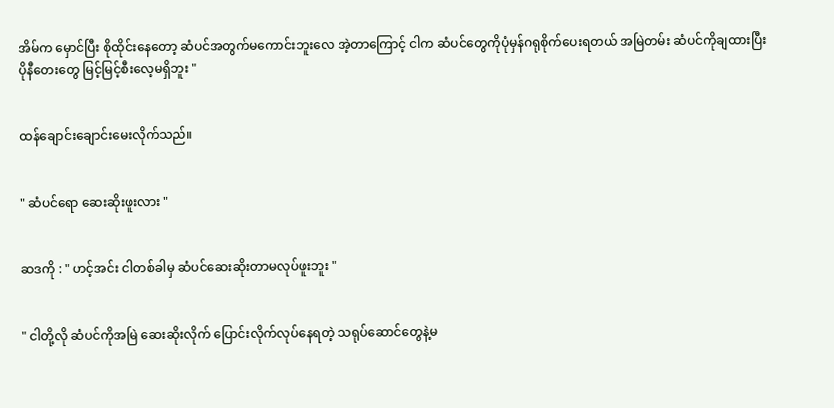အိမ်က မှောင်ပြီး စိုထိုင်းနေတော့ ဆံပင်အတွက်မကောင်းဘူးလေ အဲ့တာကြောင့် ငါက ဆံပင်တွေကိုပုံမှန်ဂရုစိုက်ပေးရတယ် အမြဲတမ်း ဆံပင်ကိုချထားပြီး ပိုနီတေးတွေ မြင့်မြင့်စီးလေ့မရှိဘူး "


ထန်ချောင်းချောင်းမေးလိုက်သည်။


" ဆံပင်ရော ဆေးဆိုးဖူးလား "


ဆဒကို : " ဟင့်အင်း ငါတစ်ခါမှ ဆံပင်ဆေးဆိုးတာမလုပ်ဖူးဘူး "


" ငါတို့လို ဆံပင်ကိုအမြဲ ဆေးဆိုးလိုက် ပြောင်းလိုက်လုပ်နေရတဲ့ သရုပ်ဆောင်တွေနဲ့မ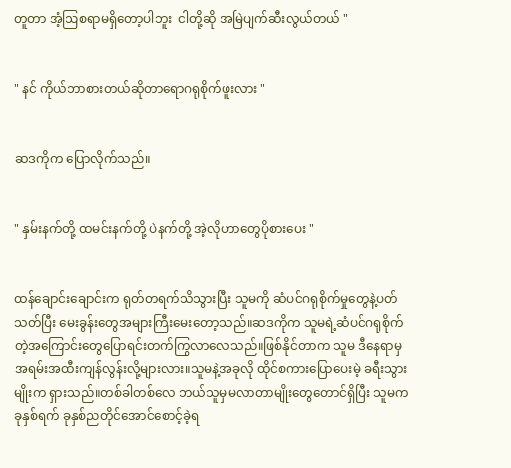တူတာ အံ့ဩစရာမရှိတော့ပါဘူး  ငါတို့ဆို အမြဲပျက်ဆီးလွယ်တယ် "


" နင် ကိုယ်ဘာစားတယ်ဆိုတာရောဂရုစိုက်ဖူးလား "


ဆဒကိုက ပြောလိုက်သည်။


" နှမ်းနက်တို့ ထမင်းနက်တို့ ပဲနက်တို့ အဲ့လိုဟာတွေပိုစားပေး "


ထန်ချောင်းချောင်းက ရုတ်တရက်သိသွားပြီး သူမကို ဆံပင်ဂရုစိုက်မှုတွေနဲ့ပတ်သတ်ပြီး မေးခွန်းတွေအများကြီးမေးတော့သည်။ဆဒကိုက သူမရဲ့ဆံပင်ဂရုစိုက်တဲ့အကြောင်းတွေပြောရင်းတက်ကြွလာလေသည်။ဖြစ်နိုင်တာက သူမ ဒီနေရာမှအရမ်းအထီးကျန်လွန်းလို့များလား။သူမနဲ့အခုလို ထိုင်စကားပြောပေးမဲ့ ခရီးသွားမျိုးက ရှားသည်။တစ်ခါတစ်လေ ဘယ်သူမှမလာတာမျိုးတွေတောင်ရှိပြီး သူမက ခုနှစ်ရက် ခုနှစ်ညတိုင်အောင်စောင့်ခဲ့ရ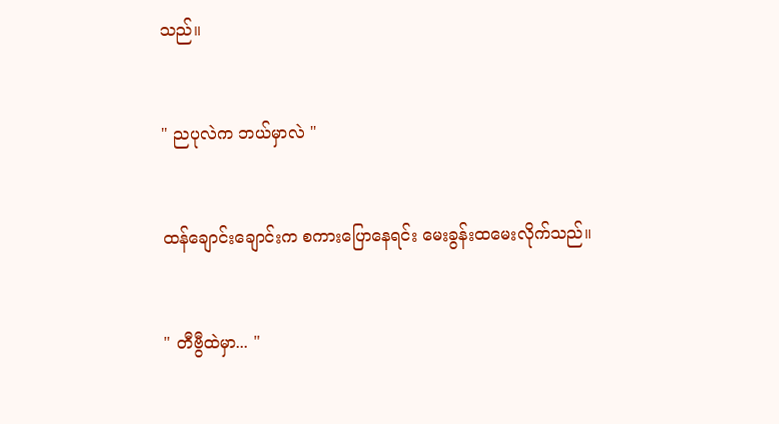သည်။


" ညပုလဲက ဘယ်မှာလဲ "


ထန်ချောင်းချောင်းက စကားပြောနေရင်း မေးခွန်းထမေးလိုက်သည်။


" တီဗွီထဲမှာ... "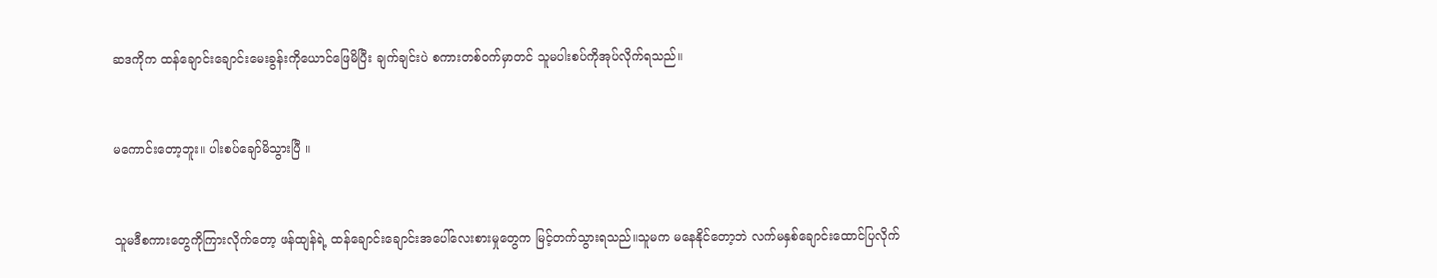ဆဒကိုက ထန်ချောင်းချောင်းမေးခွန်းကိုယောင်ဖြေမိပြီး ချက်ချင်းပဲ စကားတစ်ဝက်မှာတင် သူမပါးစပ်ကိုအုပ်လိုက်ရသည်။


မကောင်းတော့ဘူး။ ပါးစပ်ချော်မိသွားပြီ ။


သူမဒီစကားတွေကိုကြားလိုက်တော့ ဖန်ထျန်ရဲ့ ထန်ချောင်းချောင်းအပေါ်လေးစားမှုတွေက မြင့်တက်သွားရသည်။သူမက မနေနိုင်တော့ဘဲ လက်မနှစ်ချောင်းထောင်ပြလိုက်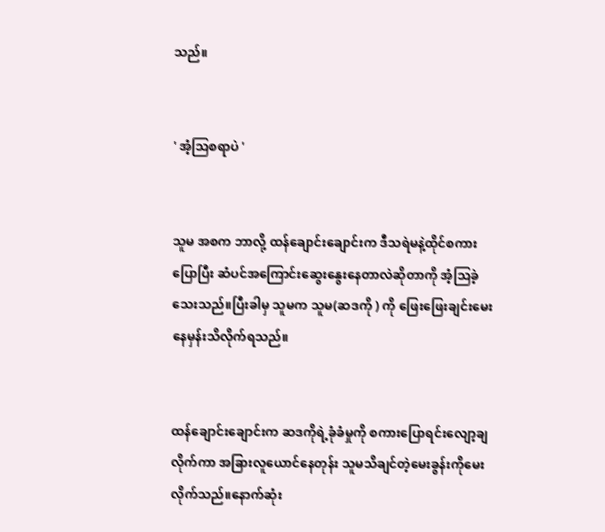သည်။


' အံ့ဩစရာပဲ '


သူမ အစက ဘာလို့ ထန်ချောင်းချောင်းက ဒီသရဲမနဲ့ထိုင်စကားပြောပြီး ဆံပင်အကြောင်းဆွေးနွေးနေတာလဲဆိုတာကို အံ့ဩခဲ့သေးသည်။ပြီးခါမှ သူမက သူမ(ဆဒကို ) ကို ဖြေးဖြေးချင်းမေးနေမှန်းသိလိုက်ရသည်။


ထန်ချောင်းချောင်းက ဆဒကိုရဲ့ခုံခံမှုကို စကားပြောရင်းလျော့ချလိုက်ကာ အခြားလူယောင်နေတုန်း သူမသိချင်တဲ့မေးခွန်းကိုမေးလိုက်သည်။နောက်ဆုံး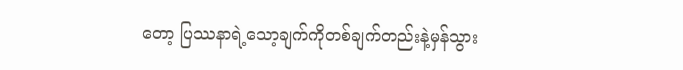တော့ ပြဿနာရဲ့သော့ချက်ကိုတစ်ချက်တည်းနဲ့မှန်သွား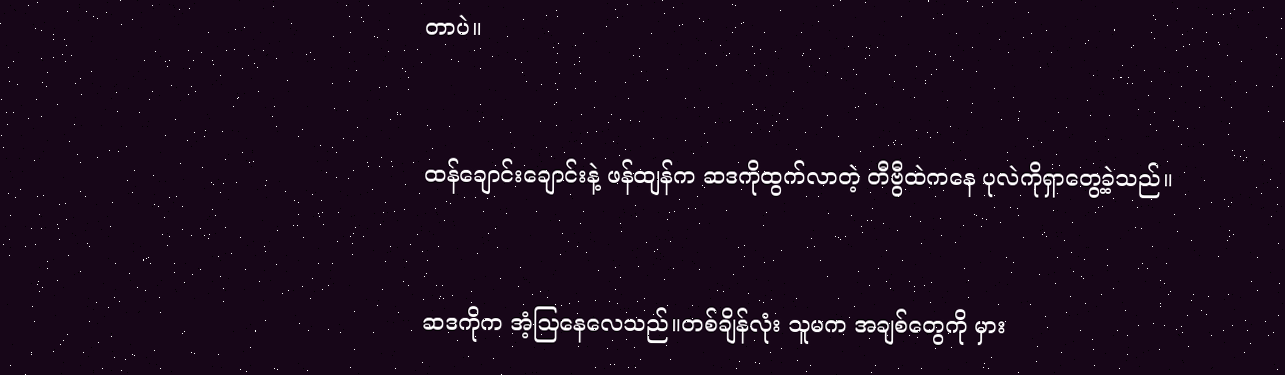တာပဲ။


ထန်ချောင်းချောင်းနဲ့ ဖန်ထျန်က ဆဒကိုထွက်လာတဲ့ တီဗွီထဲကနေ ပုလဲကိုရှာတွေ့ခဲ့သည်။


ဆဒကိုက အံ့ဩနေလေသည်။တစ်ချိန်လုံး သူမက အချစ်တွေကို မှား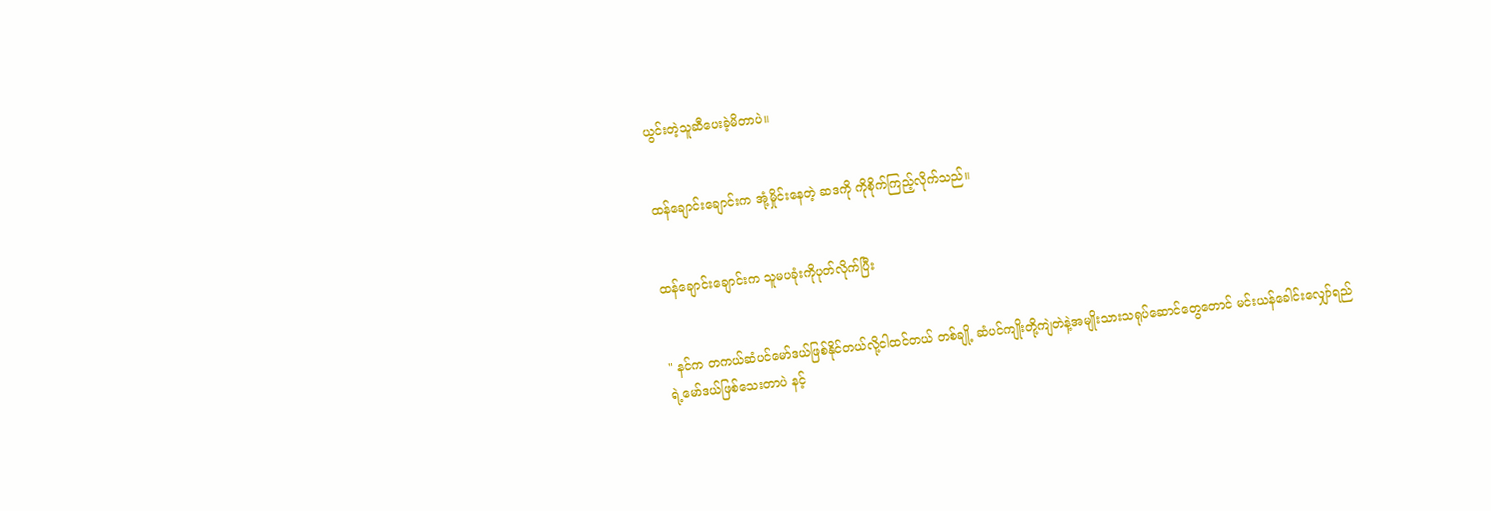ယွင်းတဲ့သူဆီပေးခဲ့မိတာပဲ။


ထန်ချောင်းချောင်းက အုံ့မှိုင်းနေတဲ့ ဆဒကို ကိုစိုက်ကြည့်လိုက်သည်။


ထန်ချောင်းချောင်းက သူမပခုံးကိုပုတ်လိုက်ပြီး


" နင်က တကယ်ဆံပင်မော်ဒယ်ဖြစ်နိုင်တယ်လို့ငါထင်တယ် တစ်ချို့ ဆံပင်ကျိုးတို့ကျဲတဲနဲ့အမျိုးသား‌သရုပ်ဆောင်တွေတောင် မင်းယန်ခေါင်းလျှော်ရည်ရဲ့မော်ဒယ်ဖြစ်သေးတာပဲ နင့်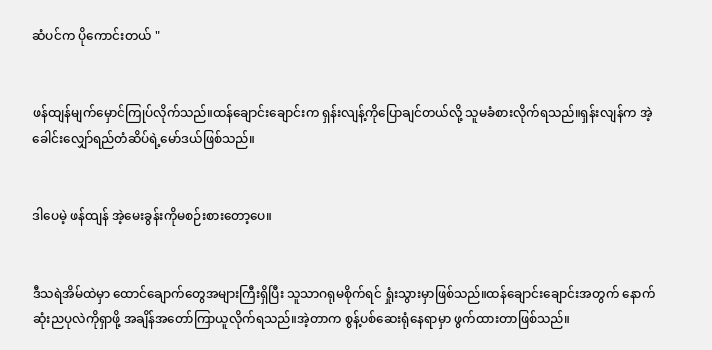ဆံပင်က ပိုကောင်းတယ် "


ဖန်ထျန်မျက်မှောင်ကြုပ်လိုက်သည်။ထန်ချောင်းချောင်းက ရှန်းလျန့်ကိုပြောချင်တယ်လို့ သူမခံစားလိုက်ရသည်။ရှန်းလျန်က အဲ့ခေါင်းလျှော်ရည်တံဆိပ်ရဲ့မော်ဒယ်ဖြစ်သည်။


ဒါပေမဲ့ ဖန်ထျန် အဲ့မေးခွန်းကိုမစဉ်းစားတော့ပေ။


ဒီသရဲအိမ်ထဲမှာ ထောင်ချောက်တွေအများကြီးရှိပြီး သူသာဂရုမစိုက်ရင် ရှုံးသွားမှာဖြစ်သည်။ထန်ချောင်းချောင်းအတွက် နောက်ဆုံးညပုလဲကိုရှာဖို့ အချိန်အတော်ကြာယူလိုက်ရသည်။အဲ့တာက စွန့်ပစ်ဆေးရုံနေရာမှာ ဖွက်ထားတာဖြစ်သည်။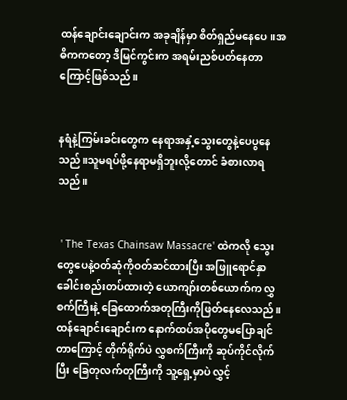ထန်ချောင်းချောင်းက အခုချိန်မှာ စိတ်ရှည်မနေပေ။အဓိကကတော့ ဒီမြင်ကွင်းက အရမ်းညစ်ပတ်နေတာကြောင့်ဖြစ်သည်။


နရံနဲ့ကြမ်းခင်းတွေက နေရာအနှံ့သွေးတွေနဲ့ပေပွနေသည်။သူမရပ်ဖို့နေရာမရှိဘူးလို့တောင် ခံစားလာရသည်။


 ' The Texas Chainsaw Massacre' ထဲကလို သွေးတွေပေနဲ့ဝတ်ဆုံကိုဝတ်ဆင်ထားပြီး အဖြူရောင်နှာခေါင်းစည်းတပ်ထားတဲ့ ယောကျာ်းတစ်ယောက်က လွှစက်ကြီးနဲ့ ခြေထောက်အတုကြီးကိုဖြတ်နေလေသည်။ထန်ချောင်းချောင်းက နောက်ထပ်အပိုတွေမပြောချင်တာကြောင့် တိုက်ရိုက်ပဲ လွှစက်ကြီးကို ဆုပ်ကိုင်လိုက်ပြီး ခြေတုလက်တုကြီးကို သူ့ရှေ့မှာပဲ လွှင့်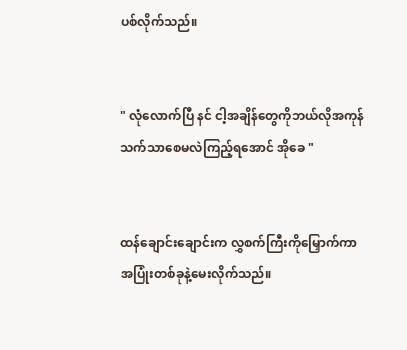ပစ်လိုက်သည်။


" လုံလောက်ပြီ နင် ငါ့အချိန်တွေကိုဘယ်လိုအကုန်သက်သာစေမလဲကြည့်ရအောင် အိုခေ "


ထန်ချောင်းချောင်းက လွှစက်ကြီးကိုမြှောက်ကာ အပြုံးတစ်ခုနဲ့မေးလိုက်သည်။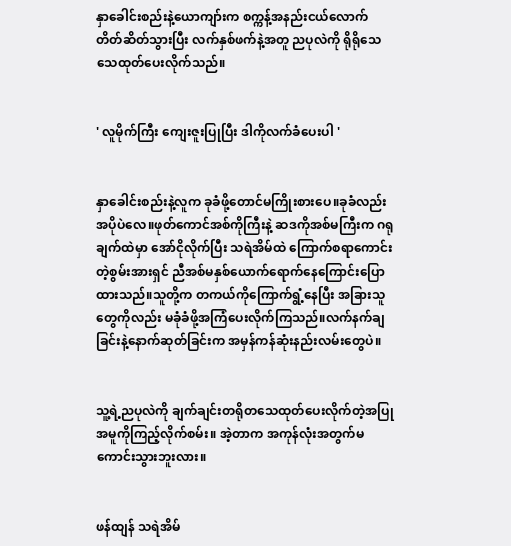နှာခေါင်းစည်းနဲ့ယောကျာ်းက စက္ကန့်အနည်းငယ်လောက် တိတ်ဆိတ်သွားပြီး လက်နှစ်ဖက်နဲ့အတူ ညပုလဲကို ရိုရိုသေသေထုတ်ပေးလိုက်‌သည်။


' လူမိုက်ကြီး ကျေးဇူးပြုပြီး ဒါကိုလက်ခံပေးပါ '


နှာခေါင်းစည်းနဲ့လူက ခုခံဖို့တောင်မကြိုးစားပေ။ခုခံလည်းအပိုပဲလေ။ဖုတ်ကောင်အစ်ကိုကြီးနဲ့ ဆဒကိုအစ်မကြီးက ဂရုချက်ထဲမှာ အော်ငိုလိုက်ပြီး သရဲအိမ်ထဲ ကြောက်စရာကောင်းတဲ့စွမ်းအားရှင် ညီအစ်မနှစ်ယောက်ရောက်နေကြောင်းပြောထားသည်။သူတို့က တကယ်ကိုကြောက်ရွံ့နေပြီး အခြားသူတွေကိုလည်း မခုံခံဖို့အကြံပေးလိုက်ကြသည်။လက်နက်ချခြင်းနဲ့နောက်ဆုတ်ခြင်းက အမှန်ကန်ဆုံးနည်းလမ်းတွေပဲ။


သူ့ရဲ့ညပုလဲကို ချက်ချင်းတရိုတသေထုတ်ပေးလိုက်တဲ့အပြုအမူကိုကြည့်လိုက်စမ်း။ အဲ့တာက အကုန်လုံးအတွက်မကောင်းသွားဘူးလား။


ဖန်ထျန် သရဲအိမ်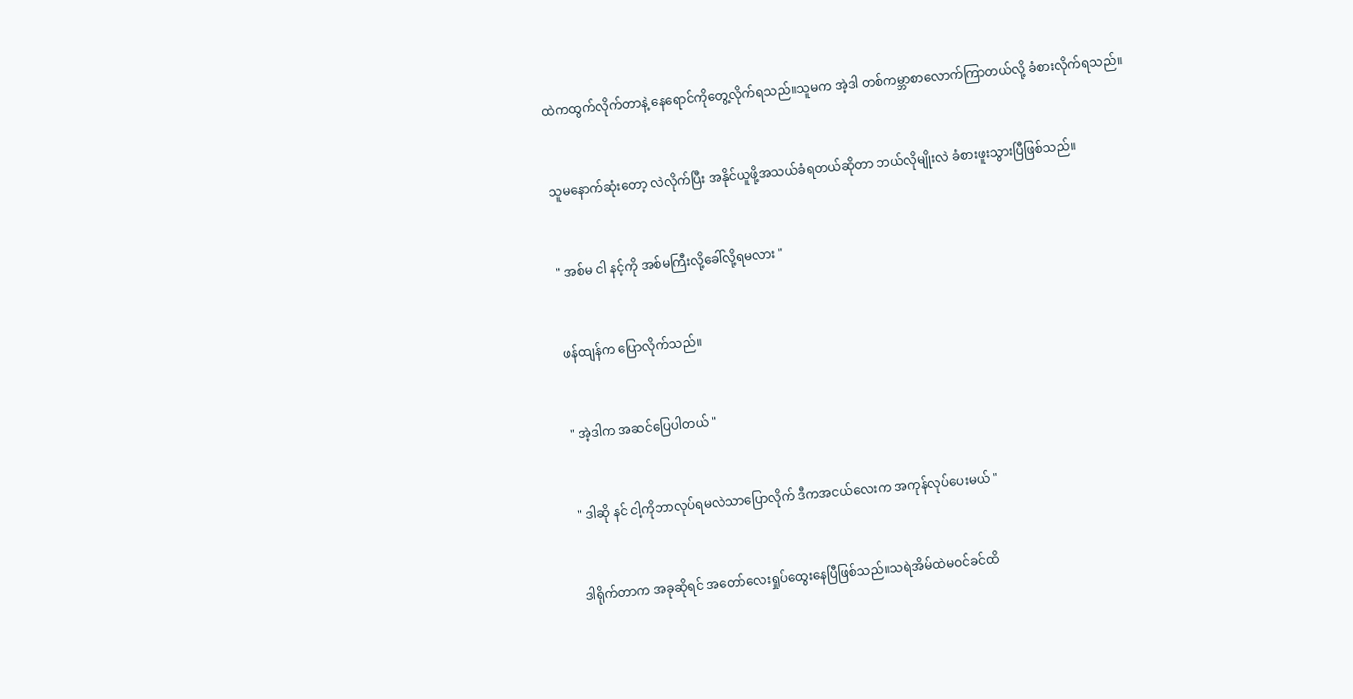ထဲကထွက်လိုက်တာနဲ့ နေရောင်ကိုတွေ့လိုက်ရသည်။သူမက အဲ့ဒါ တစ်ကမ္ဘာစာလောက်ကြာတယ်လို့ ခံစားလိုက်ရသည်။


သူမနောက်ဆုံးတော့ လဲလိုက်ပြီး အနိုင်ယူဖို့အသယ်ခံရတယ်ဆိုတာ ဘယ်လိုမျိုးလဲ ခံစားဖူးသွားပြီဖြစ်သည်။


" အစ်မ ငါ နင့်ကို အစ်မကြီးလို့ခေါ်လို့ရမလား "


ဖန်ထျန်က ပြောလိုက်သည်။


" အဲ့ဒါက အဆင်ပြေပါတယ် "


" ဒါဆို နင် ငါ့ကိုဘာလုပ်ရမလဲသာပြောလိုက် ဒီကအငယ်လေးက အကုန်လုပ်ပေးမယ် "


ဒါရိုက်တာက အခုဆိုရင် အတော်လေးရှုပ်ထွေးနေပြီဖြစ်သည်။သရဲအိမ်ထဲမဝင်ခင်ထိ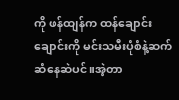ကို ဖန်ထျန်က ထန်ချောင်းချောင်းကို မင်းသမီးပုံစံနဲ့ဆက်ဆံနေဆဲပင်။အဲ့တာ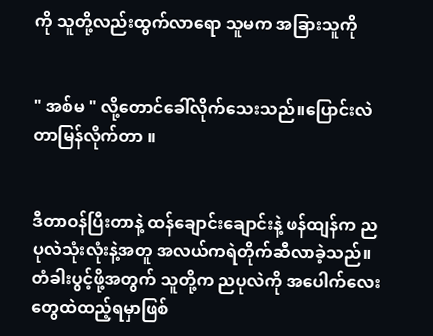ကို သူတို့လည်းထွက်လာရော သူမက အခြားသူကို


" အစ်မ " လို့တောင်ခေါ်လိုက်သေးသည်။ပြောင်းလဲတာမြန်လိုက်တာ ။


ဒီတာဝန်ပြီးတာနဲ့ ထန်ချောင်းချောင်းနဲ့ ဖန်ထျန်က ညပုလဲသုံးလုံးနဲ့အတူ အလယ်ကရဲတိုက်ဆီလာခဲ့သည်။တံခါးပွင့်ဖို့အတွက် သူတို့က ညပုလဲကို အပေါက်လေးတွေထဲထည့်ရမှာဖြစ်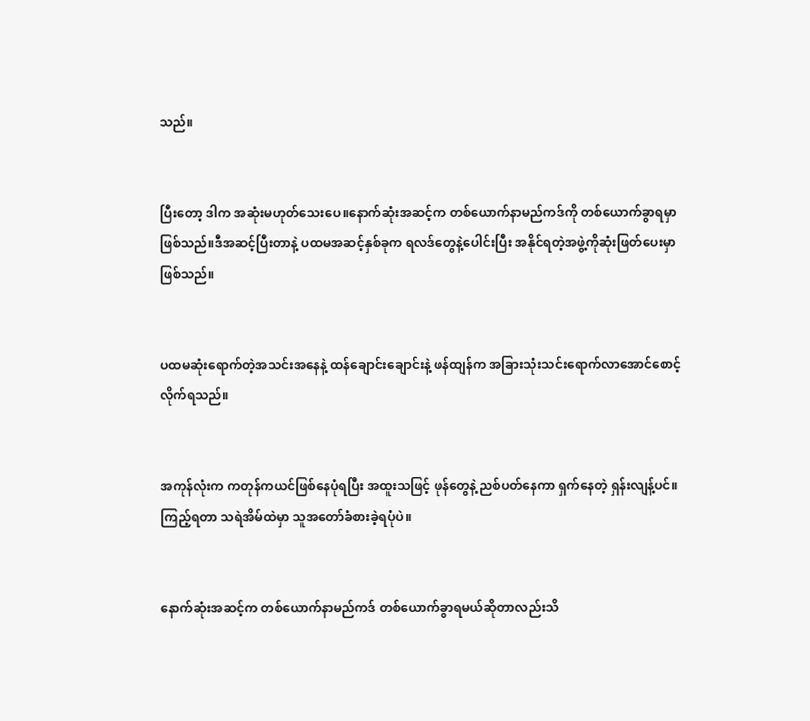သည်။


ပြီးတော့ ဒါက အဆုံးမဟုတ်သေးပေ။နောက်ဆုံးအဆင့်က တစ်ယောက်နာမည်ကဒ်ကို တစ်ယောက်ခွာရမှာဖြစ်သည်။ဒီအဆင့်ပြီးတာနဲ့ ပထမအဆင့်နှစ်ခုက ရလဒ်တွေနဲ့ပေါင်းပြီး အနိုင်ရတဲ့အဖွဲ့ကိုဆုံးဖြတ်ပေးမှာဖြစ်သည်။


ပထမဆုံးရောက်တဲ့အသင်းအနေနဲ့ ထန်ချောင်းချောင်းနဲ့ ဖန်ထျန်က အခြားသုံးသင်းရောက်လာအောင်စောင့်လိုက်ရသည်။


အကုန်လုံးက ကတုန်ကယင်ဖြစ်နေပုံရပြီး အထူးသဖြင့် ဖုန်တွေနဲ့ ညစ်ပတ်နေကာ ရှက်နေတဲ့ ရှန်းလျန့်ပင်။ကြည့်ရတာ သရဲအိမ်ထဲမှာ သူအတော်ခံစားခဲ့ရပုံပဲ။


နောက်ဆုံးအဆင့်က တစ်ယောက်နာမည်ကဒ် တစ်ယောက်ခွာရမယ်ဆိုတာလည်းသိ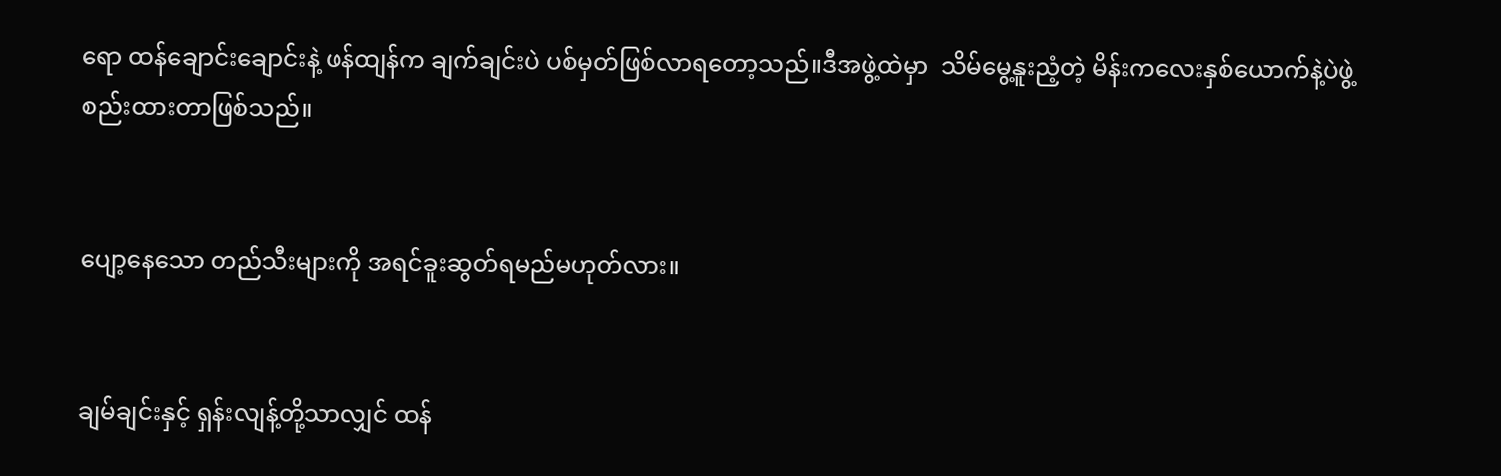ရော ထန်ချောင်းချောင်းနဲ့ ဖန်ထျန်က ချက်ချင်းပဲ ပစ်မှတ်‌ဖြစ်လာရတော့သည်။ဒီအဖွဲ့ထဲမှာ  သိမ်မွေ့နူးညံ့တဲ့ မိန်းကလေးနှစ်‌ယောက်နဲ့ပဲဖွဲ့စည်းထားတာဖြစ်သည်။


ပျော့‌နေသော တည်သီးများကို အရင်ခူးဆွတ်ရမည်မဟုတ်လား။


ချမ်ချင်းနှင့် ရှန်းလျန့်တို့သာလျှင် ထန်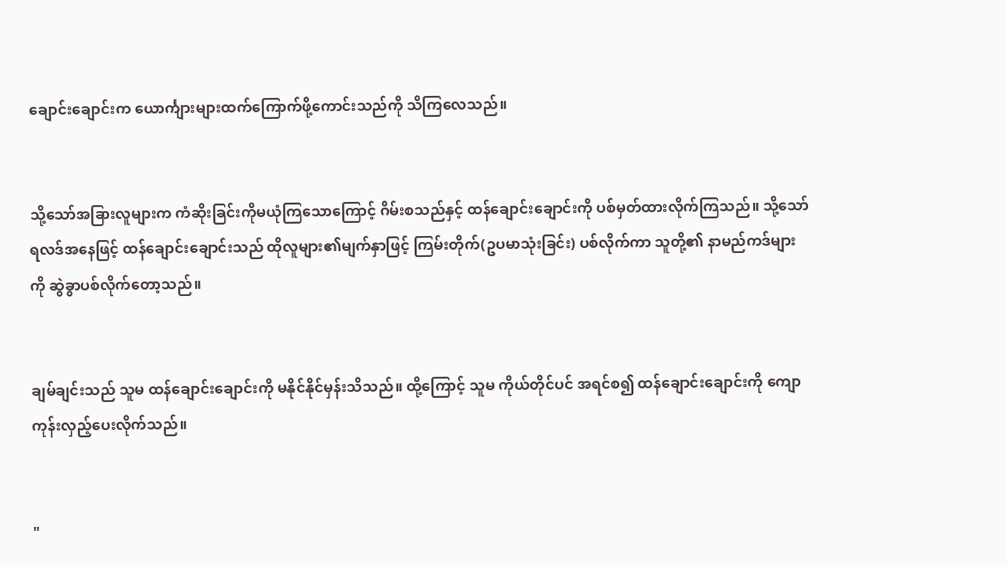ချောင်းချောင်းက ယောင်္ကျားများထက်ကြောက်ဖို့ကောင်းသည်ကို သိကြလေသည်။


သို့သော်အခြားလူများက ကံဆိုးခြင်းကိုမယုံကြသောကြောင့် ဂိမ်းစသည်နှင့် ထန်ချောင်းချောင်းကို ပစ်မှတ်ထားလိုက်ကြသည်။ သို့သော် ရလဒ်အနေဖြင့် ထန်ချောင်းချောင်းသည် ထိုလူများ၏မျက်နှာဖြင့် ကြမ်းတိုက်(ဥပမာသုံးခြင်း) ပစ်လိုက်ကာ သူတို့၏ နာမည်ကဒ်များကို ဆွဲခွာပစ်လိုက်တော့သည်။


ချမ်ချင်းသည် သူမ ထန်ချောင်းချောင်းကို မနိုင်နိုင်မှန်းသိသည်။ ထို့ကြောင့် သူမ ကိုယ်တိုင်ပင် အရင်စ၍ ထန်ချောင်းချောင်းကို ကျောကုန်းလှည့်ပေးလိုက်သည်။


"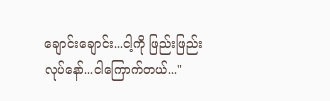ချောင်းချောင်း...ငါ့ကို ဖြည်းဖြည်းလုပ်နော်...ငါကြောက်တယ်..."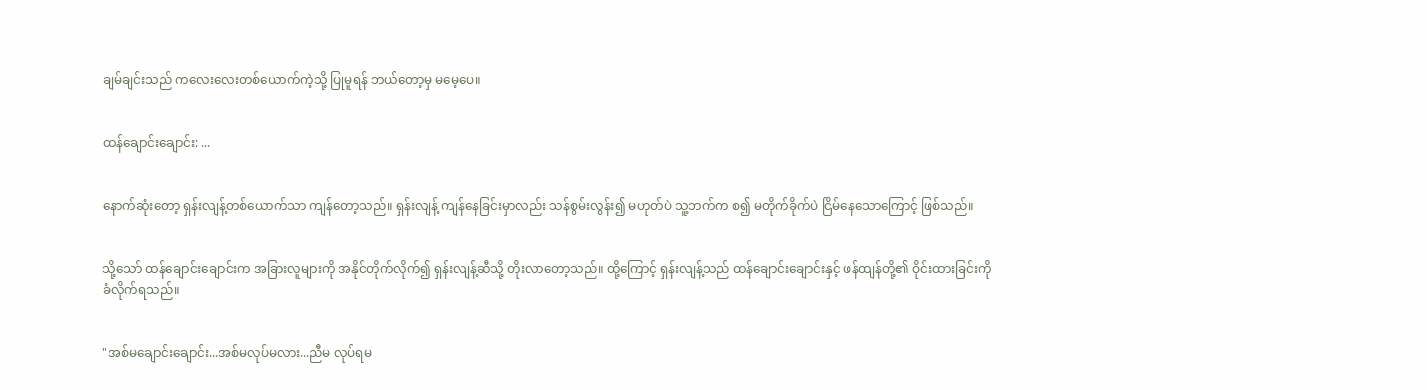ချမ်ချင်းသည် ကလေးလေးတစ်ယောက်ကဲ့သို့ ပြုမူရန် ဘယ်တော့မှ မမေ့ပေ။


ထန်ချောင်းချောင်း: ...


နောက်ဆုံးတော့ ရှန်းလျန့်တစ်ယောက်သာ ကျန်တော့သည်။ ရှန်းလျန့် ကျန်နေခြင်းမှာလည်း သန်စွမ်းလွန်း၍ မဟုတ်ပဲ သူ့ဘက်က စ၍ မတိုက်ခိုက်ပဲ ငြိမ်နေသောကြောင့် ဖြစ်သည်။


သို့သော် ထန်ချောင်းချောင်းက အခြားလူများကို အနိုင်တိုက်လိုက်၍ ရှန်းလျန့်ဆီသို့ တိုးလာ‌တော့သည်။ ထို့ကြောင့် ရှန်းလျန့်သည် ထန်ချောင်းချောင်းနှင့် ဖန်ထျန်တို့၏ ဝိုင်းထားခြင်းကို ခံလိုက်ရသည်။


"အစ်မချောင်းချောင်း...အစ်မလုပ်မလား...ညီမ လုပ်ရမ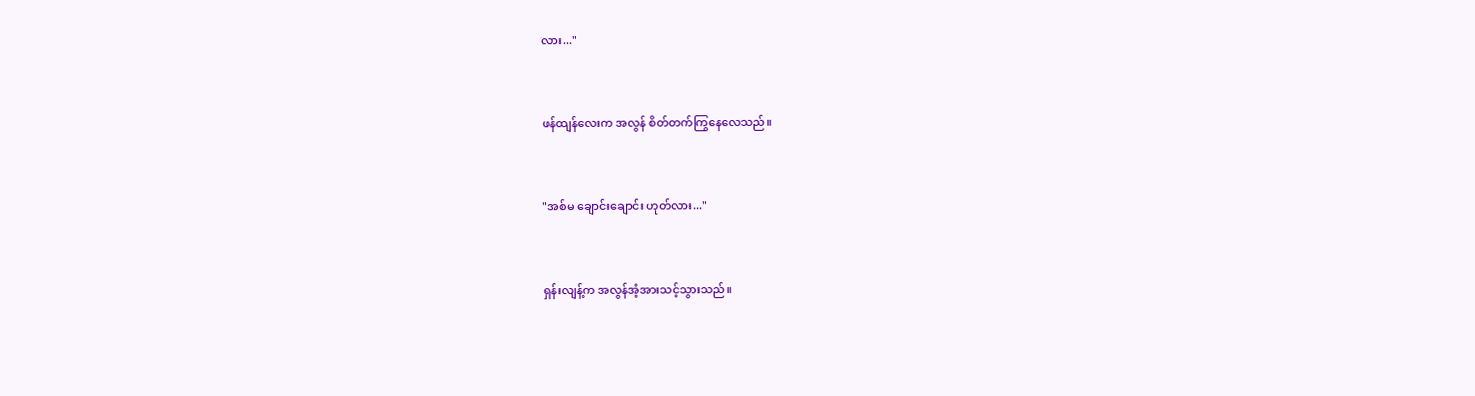လား..."


ဖန်ထျန်လေးက အလွန် စိတ်တက်ကြွနေလေသည်။


"အစ်မ ချောင်းချောင်း ဟုတ်လား..."


ရှန်းလျန့်က အလွန်အံ့အားသင့်သွားသည်။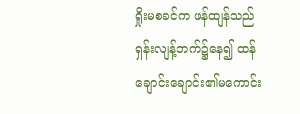ရှိုးမစခင်က ဖန်ထျန်သည် ရှန်းလျန့်ဘက်၌နေ၍ ထန်ချောင်းချောင်း၏မကောင်း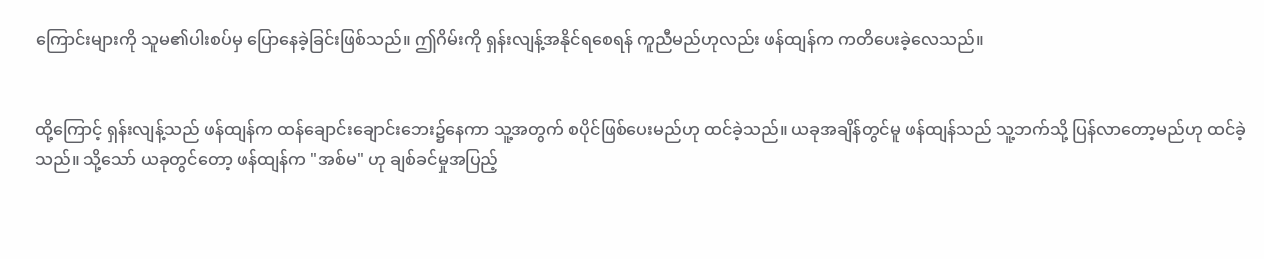ကြောင်းများကို သူမ၏ပါးစပ်မှ ပြောနေခဲ့ခြင်းဖြစ်သည်။ ဤဂိမ်းကို ရှန်းလျန့်အနိုင်ရစေရန် ကူညီမည်ဟုလည်း ဖန်ထျန်က ကတိပေးခဲ့လေသည်။


ထို့ကြောင့် ရှန်းလျန့်သည် ဖန်ထျန်က ထန်ချောင်းချောင်းဘေး၌နေကာ သူ့အတွက် စပိုင်ဖြစ်ပေးမည်ဟု ထင်ခဲ့သည်။ ယခုအချိန်တွင်မူ ဖန်ထျန်သည် သူ့ဘက်သို့ ပြန်လာတော့မည်ဟု ထင်ခဲ့သည်။ သို့သော် ယခုတွင်တော့ ဖန်ထျန်က "အစ်မ" ဟု ချစ်ခင်မှုအပြည့်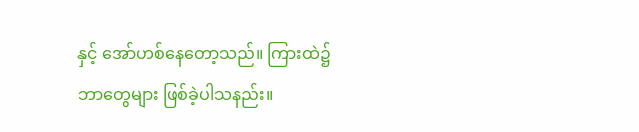နှင့် အော်ဟစ်နေတော့သည်။ ကြားထဲ၌ ဘာတွေများ ဖြစ်ခဲ့ပါသနည်း။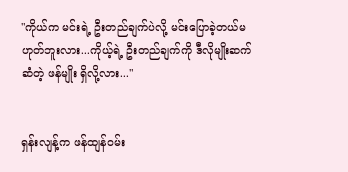"ကိုယ်က မင်းရဲ့ ဦးတည်ချက်ပဲလို့ မင်းပြောခဲ့တယ်မဟုတ်ဘူးလား...ကိုယ့်ရဲ့ ဦးတည်ချက်ကို ဒီလိုမျိုးဆက်ဆံတဲ့ ဖန်မျိုး ရှိလို့လား..."


ရှန်းလျန့်က ဖန်ထျန်ဝမ်း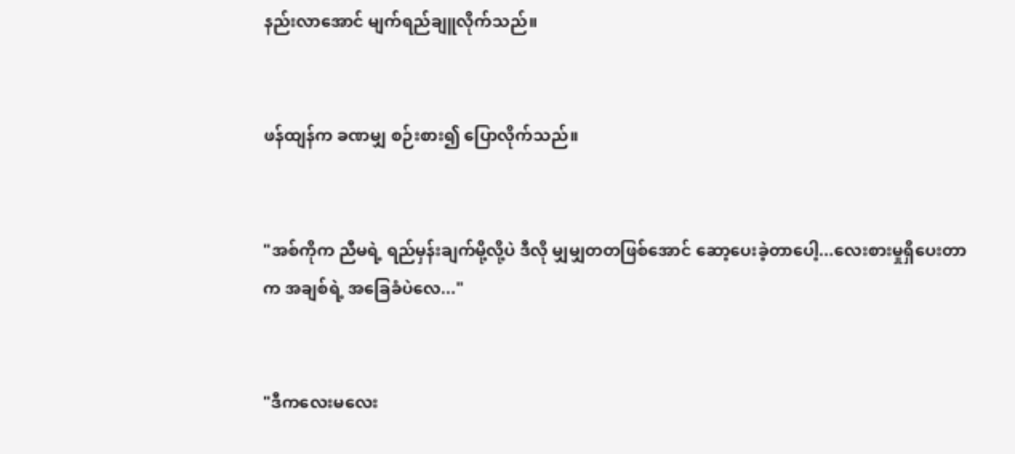နည်းလာအောင် မျက်ရည်ချူလိုက်သည်။


ဖန်ထျန်က ခဏမျှ စဉ်းစား၍ ပြောလိုက်သည်။


"အစ်ကိုက ညီမရဲ့ ရည်မှန်းချက်မို့လို့ပဲ ဒီလို မျှမျှတတဖြစ်အောင် ဆော့ပေးခဲ့‌တာပေါ့...လေးစားမှုရှိ‌ပေးတာက အချစ်ရဲ့ အခြေခံပဲလေ..."


"ဒီကလေးမလေး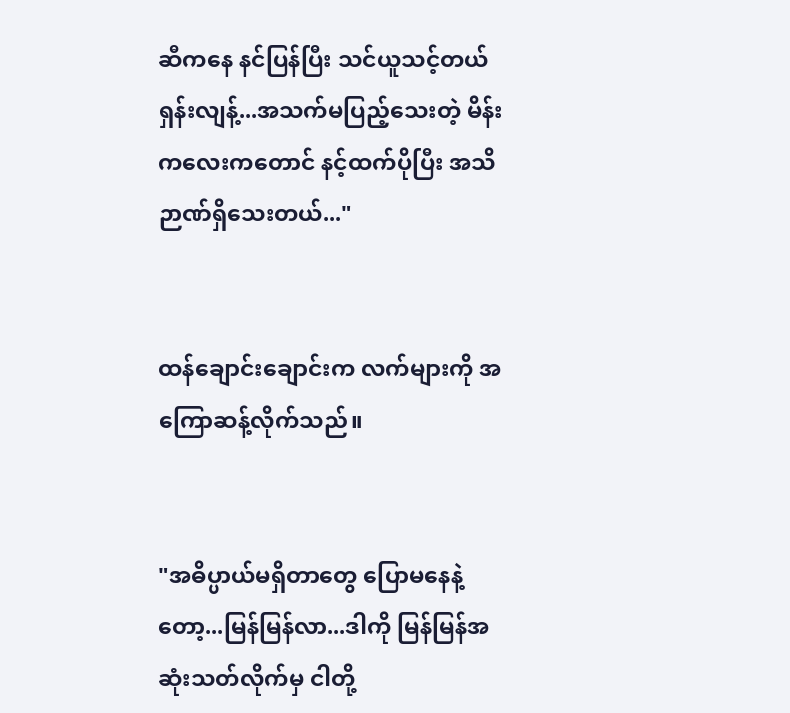ဆီကနေ နင်ပြန်ပြီး သင်ယူသင့်တယ် ရှန်းလျန့်...အသက်မပြည့်သေးတဲ့ မိန်းကလေးကတောင် နင့်ထက်ပိုပြီး အသိဉာဏ်ရှိသေးတယ်..."


ထန်ချောင်းချောင်းက လက်များကို အကြောဆန့်လိုက်သည်။


"အဓိပ္ပာယ်မရှိတာတွေ ပြောမနေနဲ့တော့...မြန်မြန်လာ...ဒါကို မြန်မြန်အဆုံးသတ်လိုက်မှ ငါတို့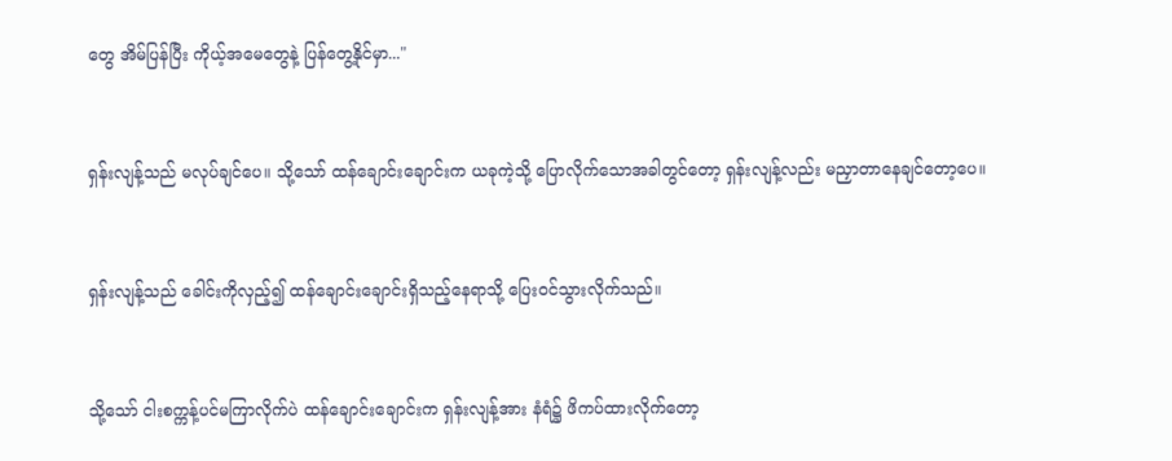တွေ အိမ်ပြန်ပြီး ကိုယ့်အမေတွေနဲ့ ပြန်တွေ့နိုင်မှာ..."


ရှန်းလျန့်သည် မလုပ်ချင်ပေ။ သို့‌သော် ထန်ချောင်းချောင်းက ယခုကဲ့သို့ ပြောလိုက်သောအခါတွင်တော့ ရှန်းလျန့်လည်း မညှာတာနေချင်တော့ပေ။


ရှန်းလျန့်သည် ခေါင်းကိုလှည့်၍ ထန်ချောင်းချောင်းရှိသည့်နေရာသို့ ပြေးဝင်သွားလိုက်သည်။


သို့သော် ငါးစက္ကန့်ပင်မကြာလိုက်ပဲ ထန်ချောင်းချောင်းက ရှန်းလျန့်အား နံရံ၌ ဖိကပ်ထားလိုက်တော့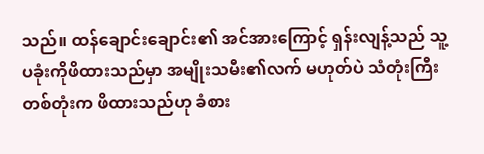သည်။ ထန်ချောင်းချောင်း၏ အင်အားကြောင့် ရှန်းလျန့်သည် သူ့ပခုံးကိုဖိထားသည်မှာ အမျိုးသမီး၏လက် မဟုတ်ပဲ သံတုံးကြီးတစ်တုံးက ဖိထားသည်ဟု ခံစား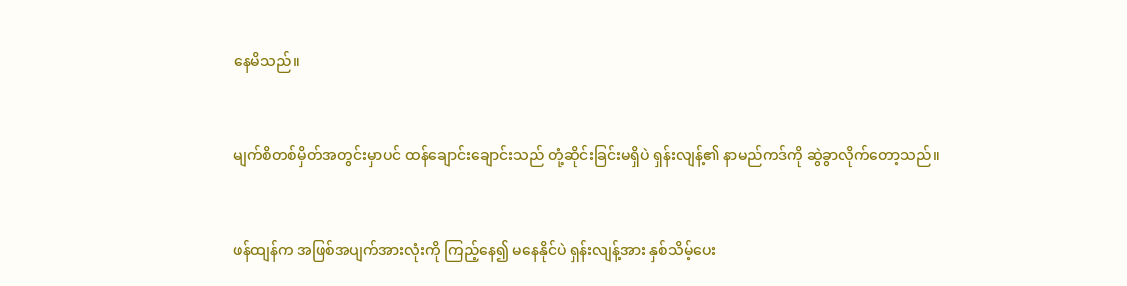နေမိသည်။


မျက်စိတစ်မှိတ်အတွင်းမှာပင် ထန်ချောင်းချောင်းသည် တုံ့ဆိုင်းခြင်းမရှိပဲ ရှန်းလျန့်၏ နာမည်ကဒ်ကို ဆွဲခွာလိုက်တော့သည်။


ဖန်ထျန်က အဖြစ်အပျက်အားလုံးကို ကြည့်နေ၍ မနေနိုင်ပဲ ရှန်းလျန့်အား နှစ်သိမ့်ပေး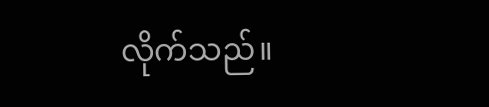လိုက်သည်။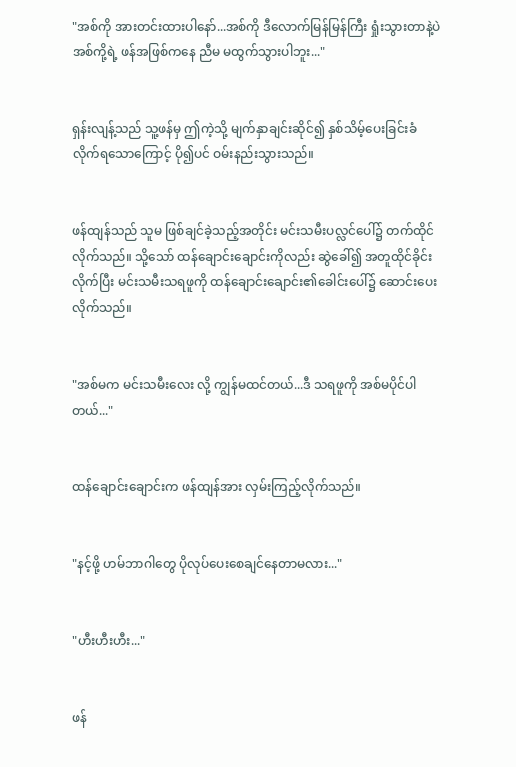"အစ်ကို အားတင်းထားပါနော်...အစ်ကို ဒီလောက်မြန်မြန်ကြီး ရှုံးသွားတာနဲ့ပဲ အစ်ကို့ရဲ့ ဖန်အဖြစ်ကနေ ညီမ မထွက်သွားပါဘူး..."


ရှန်းလျန့်သည် သူ့ဖန်မှ ဤကဲ့သို့ မျက်နှာချင်းဆိုင်၍ နှစ်သိမ့်ပေးခြင်းခံလိုက်ရသောကြောင့် ပို၍ပင် ဝမ်းနည်းသွားသည်။


ဖန်ထျန်သည် သူမ ဖြစ်ချင်ခဲ့သည့်အတိုင်း မင်းသမီးပလ္လင်ပေါ်၌ တက်ထိုင်လိုက်သည်။ သို့သော် ထန်ချောင်းချောင်းကိုလည်း ဆွဲခေါ်၍ အတူထိုင်ခိုင်းလိုက်ပြီး မင်းသမီးသရဖူကို ထန်ချောင်းချောင်း၏ခေါင်းပေါ်၌ ဆောင်းပေးလိုက်သည်။


"အစ်မက မင်းသမီးလေး လို့ ကျွန်မထင်တယ်...ဒီ သရဖူကို အစ်မပိုင်ပါတယ်..."


ထန်ချောင်းချောင်းက ဖန်ထျန်အား လှမ်းကြည့်လိုက်သည်။


"နင့်ဖို့ ဟမ်ဘာဂါတွေ ပိုလုပ်ပေးစေချင်နေတာမလား..."


"ဟီးဟီးဟီး..."


ဖန်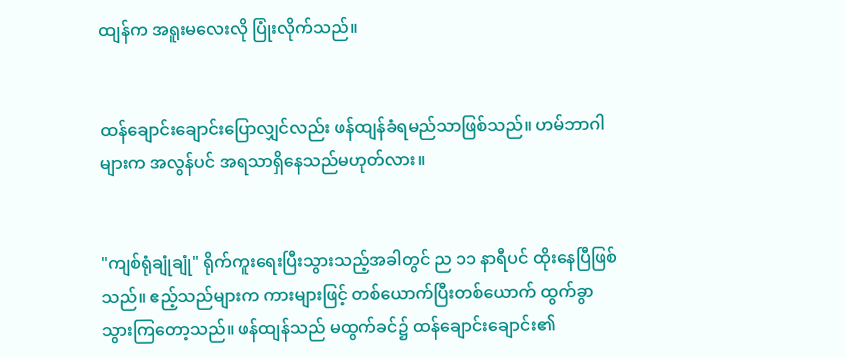ထျန်က အရူးမလေးလို ပြုံးလိုက်သည်။


ထန်ချောင်းချောင်းပြောလျှင်လည်း ဖန်ထျန်ခံရမည်သာဖြစ်သည်။ ဟမ်ဘာဂါများက အလွန်ပင် အရသာရှိနေသည်မဟုတ်လား။


"ကျစ်ရုံချုံချုံ" ရိုက်ကူးရေးပြီးသွားသည့်အခါတွင် ည ၁၁ နာရီပင် ထိုးနေပြီဖြစ်သည်။ ဧည့်သည်များက ကားများဖြင့် တစ်ယောက်ပြီးတစ်ယောက် ထွက်ခွာသွားကြတော့သည်။ ဖန်ထျန်သည် မထွက်ခင်၌ ထန်ချောင်းချောင်း၏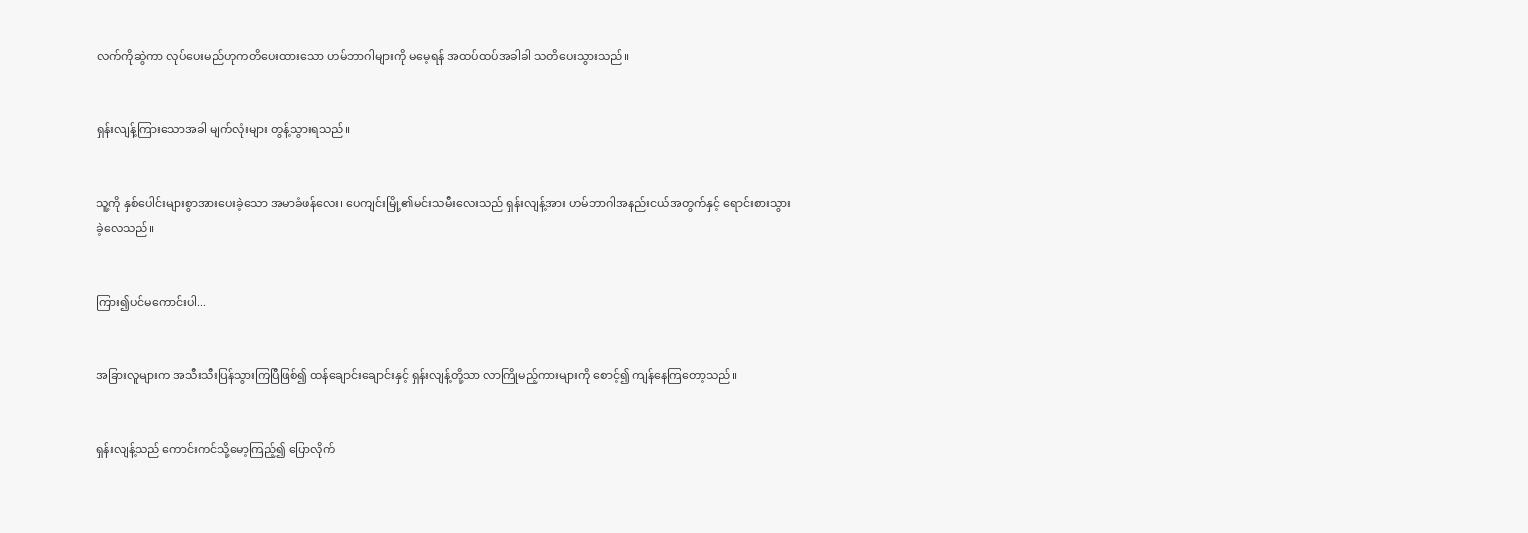လက်ကိုဆွဲကာ လုပ်ပေးမည်ဟုကတိပေးထားသော ဟမ်ဘာဂါများကို မမေ့ရန် အထပ်ထပ်အခါခါ သတိပေးသွားသည်။


ရှန်းလျန့်ကြားသောအခါ မျက်လုံးများ တွန့်သွားရသည်။


သူ့ကို နှစ်ပေါင်းများစွာအားပေးခဲ့သော အမာခံဖန်လေး၊ ပေကျင်းမြို့၏မင်းသမီးလေးသည် ရှန်းလျန့်အား ဟမ်ဘာဂါအနည်းငယ်အတွက်နှင့် ရောင်းစားသွားခဲ့လေသည်။


ကြား၍ပင်မကောင်းပါ...


အခြားလူများက အသီးသီးပြန်သွားကြပြီဖြစ်၍ ထန်ချောင်းချောင်းနှင့် ရှန်းလျန့်တို့သာ လာကြိုမည့်ကားများကို စောင့်၍ ကျန်နေကြတော့သည်။


ရှန်းလျန့်သည် ကောင်းကင်သို့မော့ကြည့်၍ ပြောလိုက်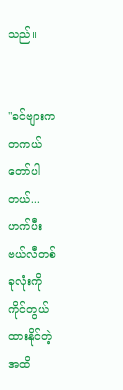သည်။


"ခင်ဗျားက တကယ်တော်ပါတယ်...ဟက်ပီးဗယ်လီတစ်ခုလုံးကို ကိုင်တွယ်ထားနိုင်တဲ့အထိ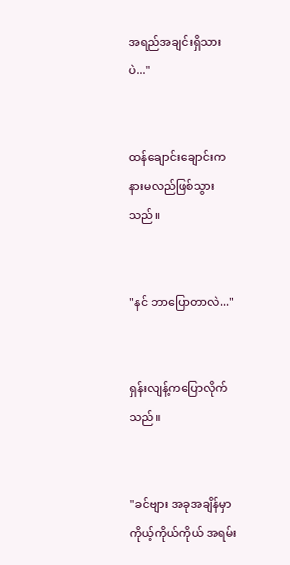အရည်အချင်းရှိသားပဲ..."


ထန်ချောင်းချောင်းက နားမလည်ဖြစ်သွားသည်။


"နင် ဘာပြောတာလဲ..."


ရှန်းလျန့်ကပြောလိုက်သည်။


"ခင်ဗျား အခုအချိန်မှာ ကိုယ့်ကိုယ်ကိုယ် အရမ်း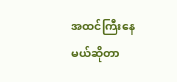အထင်ကြီးနေမယ်ဆိုတာ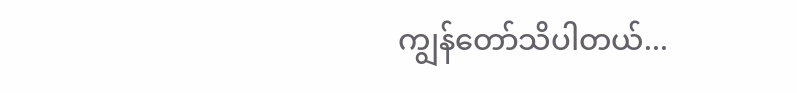ကျွန်တော်သိပါတယ်...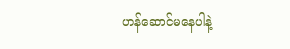ဟန်ဆောင်မနေပါနဲ့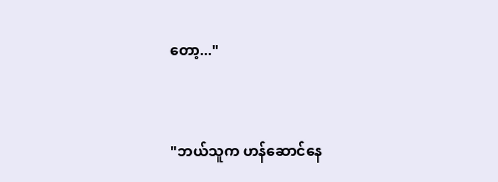တော့..."


"ဘယ်သူက ဟန်ဆောင်နေ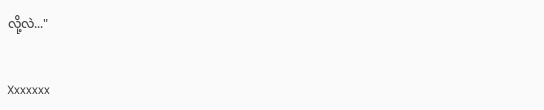လို့လဲ..."


Xxxxxxx